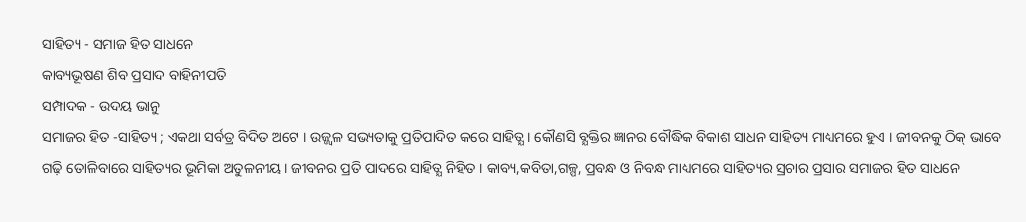ସାହିତ୍ୟ - ସମାଜ ହିତ ସାଧନେ
କାବ୍ୟଭୂଷଣ ଶିବ ପ୍ରସାଦ ବାହିନୀପତି
ସମ୍ପାଦକ - ଉଦୟ ଭାନୁ
ସମାଜର ହିତ -ସାହିତ୍ୟ ; ଏକଥା ସର୍ବତ୍ର ବିଦିତ ଅଟେ । ଉଜ୍ଜ୍ୱଳ ସଭ୍ୟତାକୁ ପ୍ରତିପାଦିତ କରେ ସାହିତ୍ଯ । କୌଣସି ବ୍ଯକ୍ତିର ଜ୍ଞାନର ବୌଦ୍ଧିକ ବିକାଶ ସାଧନ ସାହିତ୍ୟ ମାଧ୍ୟମରେ ହୁଏ । ଜୀବନକୁ ଠିକ୍ ଭାବେ ଗଢ଼ି ତୋଳିବାରେ ସାହିତ୍ୟର ଭୂମିକା ଅତୁଳନୀୟ । ଜୀବନର ପ୍ରତି ପାଦରେ ସାହିତ୍ଯ ନିହିତ । କାବ୍ୟ,କବିତା,ଗଳ୍ପ, ପ୍ରବନ୍ଧ ଓ ନିବନ୍ଧ ମାଧ୍ୟମରେ ସାହିତ୍ୟର ସ୍ରଚାର ପ୍ରସାର ସମାଜର ହିତ ସାଧନେ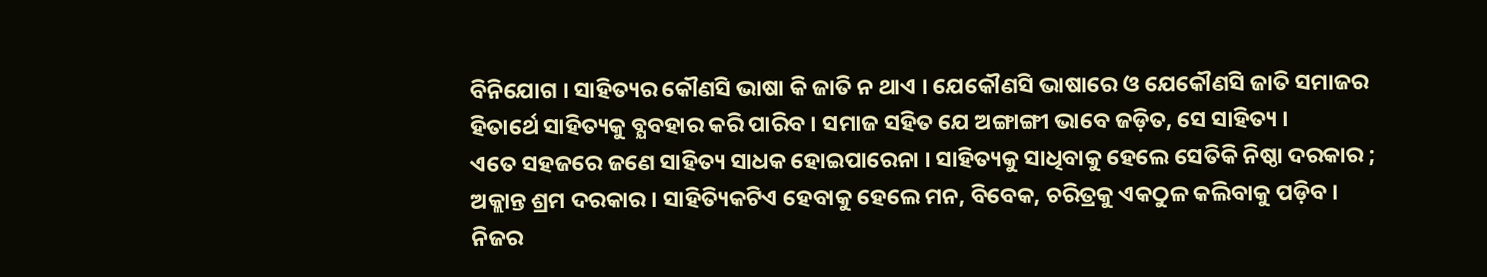ବିନିଯୋଗ । ସାହିତ୍ୟର କୌଣସି ଭାଷା କି ଜାତି ନ ଥାଏ । ଯେକୌଣସି ଭାଷାରେ ଓ ଯେକୌଣସି ଜାତି ସମାଜର ହିତାର୍ଥେ ସାହିତ୍ୟକୁ ବ୍ଯବହାର କରି ପାରିବ । ସମାଜ ସହିତ ଯେ ଅଙ୍ଗାଙ୍ଗୀ ଭାବେ ଜଡ଼ିତ, ସେ ସାହିତ୍ୟ ।
ଏତେ ସହଜରେ ଜଣେ ସାହିତ୍ୟ ସାଧକ ହୋଇପାରେନା । ସାହିତ୍ୟକୁ ସାଧିବାକୁ ହେଲେ ସେତିକି ନିଷ୍ଠା ଦରକାର ; ଅକ୍ଲାନ୍ତ ଶ୍ରମ ଦରକାର । ସାହିତ୍ୟିକଟିଏ ହେବାକୁ ହେଲେ ମନ, ବିବେକ, ଚରିତ୍ରକୁ ଏକଠୁଳ କଲିବାକୁ ପଡ଼ିବ । ନିଜର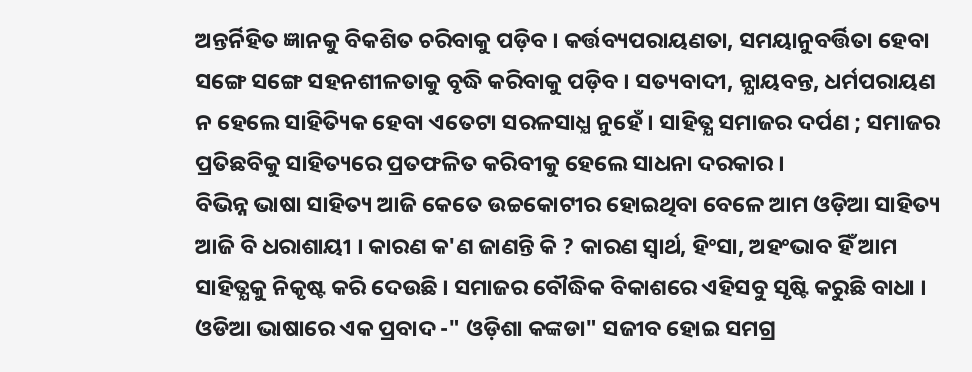ଅନ୍ତର୍ନିହିତ ଜ୍ଞାନକୁ ବିକଶିତ ଚରିବାକୁ ପଡ଼ିବ । କର୍ତ୍ତବ୍ୟପରାୟଣତା, ସମୟାନୁବର୍ତ୍ତିତା ହେବା ସଙ୍ଗେ ସଙ୍ଗେ ସହନଶୀଳତାକୁ ବୃଦ୍ଧି କରିବାକୁ ପଡ଼ିବ । ସତ୍ୟବାଦୀ, ନ୍ଯାୟବନ୍ତ, ଧର୍ମପରାୟଣ ନ ହେଲେ ସାହିତ୍ୟିକ ହେବା ଏତେଟା ସରଳସାଧ୍ଯ ନୁହେଁ । ସାହିତ୍ଯ ସମାଜର ଦର୍ପଣ ; ସମାଜର ପ୍ରତିଛବିକୁ ସାହିତ୍ୟରେ ପ୍ରତଫଳିତ କରିବୀକୁ ହେଲେ ସାଧନା ଦରକାର ।
ବିଭିନ୍ନ ଭାଷା ସାହିତ୍ୟ ଆଜି କେତେ ଉଚ୍ଚକୋଟୀର ହୋଇଥିବା ବେଳେ ଆମ ଓଡ଼ିଆ ସାହିତ୍ୟ ଆଜି ବି ଧରାଶାୟୀ । କାରଣ କ'ଣ ଜାଣନ୍ତି କି ? କାରଣ ସ୍ବାର୍ଥ, ହିଂସା, ଅହଂଭାବ ହିଁ ଆମ ସାହିତ୍ଯକୁ ନିକୃଷ୍ଟ କରି ଦେଉଛି । ସମାଜର ବୌଦ୍ଧିକ ବିକାଶରେ ଏହିସବୁ ସୃଷ୍ଟି କରୁଛି ବାଧା । ଓଡିଆ ଭାଷାରେ ଏକ ପ୍ରବାଦ -" ଓଡ଼ିଶା କଙ୍କଡା" ସଜୀବ ହୋଇ ସମଗ୍ର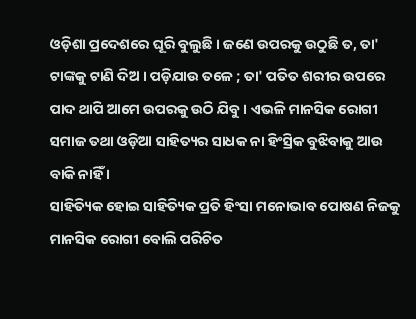ଓଡ଼ିଶା ପ୍ରଦେଶରେ ଘୂରି ବୁଲୁଛି । ଜଣେ ଉପରକୁ ଉଠୁଛି ତ, ତା' ଟାଙ୍କକୁ ଟାଣି ଦିଅ । ପଡ଼ିଯାଉ ତଳେ ; ତା' ପତିତ ଶରୀର ଉପରେ ପାଦ ଥାପି ଆମେ ଉପରକୁ ଉଠି ଯିବୁ । ଏଭଳି ମାନସିକ ରୋଗୀ ସମାଜ ତଥା ଓଡ଼ିଆ ସାହିତ୍ୟର ସାଧକ ନା ହିଂସ୍ରିକ ବୁଝିବାକୁ ଆଉ ବାକି ନାହିଁ ।
ସାହିତ୍ୟିକ ହୋଇ ସାହିତ୍ୟିକ ପ୍ରତି ହିଂସା ମନୋଭାବ ପୋଷଣ ନିଜକୁ ମାନସିକ ରୋଗୀ ବୋଲି ପରିଚିତ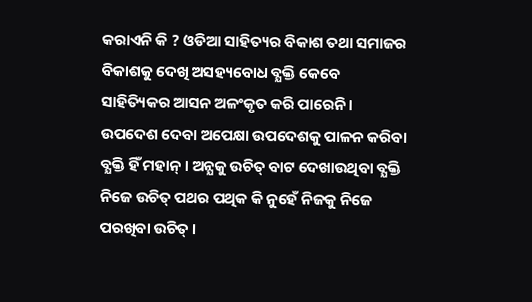କରାଏନି କି ? ଓଡିଆ ସାହିତ୍ୟର ବିକାଶ ତଥା ସମାଜର ବିକାଶକୁ ଦେଖି ଅସହ୍ୟବୋଧ ବ୍ଯକ୍ତି କେବେ ସାହିତ୍ୟିକର ଆସନ ଅଳଂକୃତ କରି ପାରେନି । ଉପଦେଶ ଦେବା ଅପେକ୍ଷା ଉପଦେଶକୁ ପାଳନ କରିବା ବ୍ଯକ୍ତି ହିଁ ମହାନ୍ । ଅନ୍ଯକୁ ଉଚିତ୍ ବାଟ ଦେଖାଉଥିବା ବ୍ଯକ୍ତି ନିଜେ ଉଚିତ୍ ପଥର ପଥିକ କି ନୁହେଁ ନିଜକୁ ନିଜେ ପରଖିବା ଉଚିତ୍ ।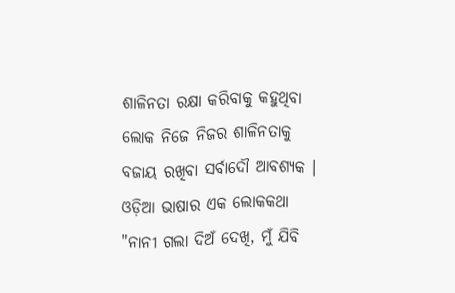ଶାଳିନତା ରକ୍ଷା କରିବାକୁ କହୁଥିବା ଲୋକ ନିଜେ ନିଜର ଶାଳିନତାକୁ ବଜାୟ ରଖିବା ସର୍ବାଦୌ ଆବଶ୍ଯକ । ଓଡ଼ିଆ ଭାଷାର ଏକ ଲୋକକଥା "ନାନୀ ଗଲା ଦିଅଁ ଦେଖି, ମୁଁ ଯିବି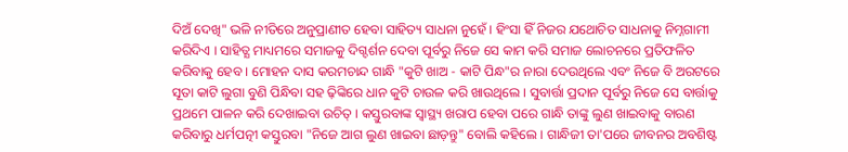ଦିଅଁ ଦେଖି" ଭଳି ନୀତିରେ ଅନୁପ୍ରାଣୀତ ହେବା ସାହିତ୍ୟ ସାଧନା ନୁହେଁ । ହିଂସା ହିଁ ନିଜର ଯଥୋଚିତ ସାଧନାକୁ ନିମ୍ନଗାମୀ କରିଦିଏ । ସାହିତ୍ଯ ମାଧ୍ୟମରେ ସମାଜକୁ ଦିଗ୍ଦର୍ଶନ ଦେବା ପୂର୍ବରୁ ନିଜେ ସେ କାମ କରି ସମାଜ ଲୋଚନରେ ପ୍ରତିଫଳିତ କରିବାକୁ ହେବ । ମୋହନ ଦାସ କରମଚାନ୍ଦ ଗାନ୍ଧି "କୁଟି ଖାଅ - କାଟି ପିନ୍ଧ"ର ନାରା ଦେଉଥିଲେ ଏବଂ ନିଜେ ବି ଅରଟରେ ସୂତା କାଟି ଲୁଗା ବୁଣି ପିନ୍ଧିବା ସହ ଢ଼ିଙ୍କିରେ ଧାନ କୁଟି ଚାଉଳ କରି ଖାଉଥିଲେ । ସୁବାର୍ତ୍ତା ପ୍ରଦାନ ପୂର୍ବରୁ ନିଜେ ସେ ବାର୍ତ୍ତାକୁ ପ୍ରଥମେ ପାଳନ କରି ଦେଖାଇବା ଉଚିତ୍ । କସ୍ତୁରବାଙ୍କ ସ୍ବାସ୍ଥ୍ୟ ଖରାପ ହେବା ପରେ ଗାନ୍ଧି ତାଙ୍କୁ ଲୁଣ ଖାଇବାକୁ ବାରଣ କରିବାରୁ ଧର୍ମପତ୍ନୀ କସ୍ତୁରବା "ନିଜେ ଆଗ ଲୁଣ ଖାଇବା ଛାଡ଼ନ୍ତୁ" ବୋଲି କହିଲେ । ଗାନ୍ଧିଜୀ ତା'ପରେ ଜୀବନର ଅବଶିଷ୍ଟ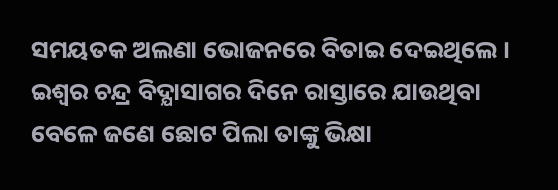ସମୟତକ ଅଲଣା ଭୋଜନରେ ବିତାଇ ଦେଇଥିଲେ ।
ଇଶ୍ବର ଚନ୍ଦ୍ର ବିଦ୍ଯାସାଗର ଦିନେ ରାସ୍ତାରେ ଯାଉଥିବା ବେଳେ ଜଣେ ଛୋଟ ପିଲା ତାଙ୍କୁ ଭିକ୍ଷା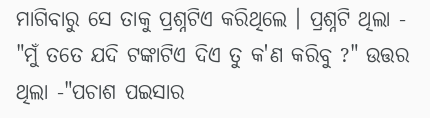ମାଗିବାରୁ ସେ ତାକୁ ପ୍ରଶ୍ନଟିଏ କରିଥିଲେ । ପ୍ରଶ୍ନଟି ଥିଲା - "ମୁଁ ତତେ ଯଦି ଟଙ୍କାଟିଏ ଦିଏ ତୁ କ'ଣ କରିବୁ ?" ଉତ୍ତର ଥିଲା -"ପଚାଶ ପଇସାର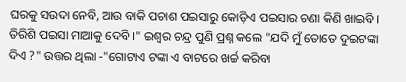ଘରକୁ ସଉଦା ନେବି, ଆଉ ବାକି ପଚାଶ ପଇସାରୁ କୋଡ଼ିଏ ପଇସାର ଚଣା କିଣି ଖାଇବି । ତିରିଶି ପଇସା ମାଆକୁ ଦେବି ।" ଇଶ୍ବର ଚନ୍ଦ୍ର ପୁଣି ପ୍ରଶ୍ନ କଲେ "ଯଦି ମୁଁ ତୋତେ ଦୁଇଟଙ୍କା ଦିଏ ?" ଉତ୍ତର ଥିଲା -"ଗୋଟାଏ ଟଙ୍କା ଏ ବାଟରେ ଖର୍ଚ୍ଚ କରିବା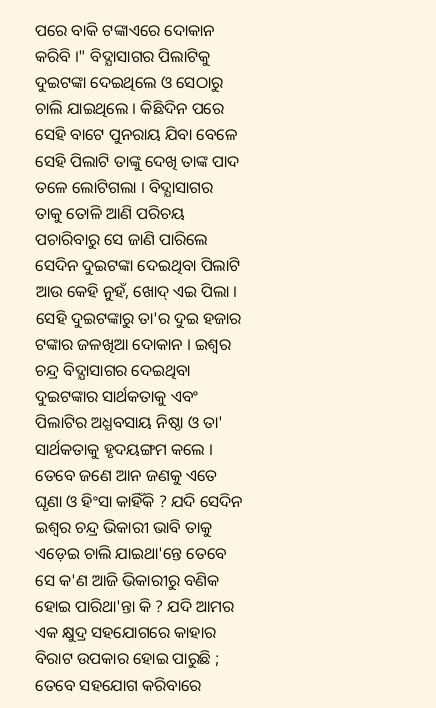ପରେ ବାକି ଟଙ୍କାଏରେ ଦୋକାନ କରିବି ।" ବିଦ୍ଯାସାଗର ପିଲାଟିକୁ ଦୁଇଟଙ୍କା ଦେଇଥିଲେ ଓ ସେଠାରୁ ଚାଲି ଯାଇଥିଲେ । କିଛିଦିନ ପରେ ସେହି ବାଟେ ପୁନରାୟ ଯିବା ବେଳେ ସେହି ପିଲାଟି ତାଙ୍କୁ ଦେଖି ତାଙ୍କ ପାଦ ତଳେ ଲୋଟିଗଲା । ବିଦ୍ଯାସାଗର ତାକୁ ତୋଳି ଆଣି ପରିଚୟ ପଚାରିବାରୁ ସେ ଜାଣି ପାରିଲେ ସେଦିନ ଦୁଇଟଙ୍କା ଦେଇଥିବା ପିଲାଟି ଆଉ କେହି ନୁହଁ, ଖୋଦ୍ ଏଇ ପିଲା । ସେହି ଦୁଇଟଙ୍କାରୁ ତା'ର ଦୁଇ ହଜାର ଟଙ୍କାର ଜଳଖିଆ ଦୋକାନ । ଇଶ୍ବର ଚନ୍ଦ୍ର ବିଦ୍ଯାସାଗର ଦେଇଥିବା ଦୁଇଟଙ୍କାର ସାର୍ଥକତାକୁ ଏବଂ ପିଲାଟିର ଅଧ୍ଯବସାୟ ନିଷ୍ଠା ଓ ତା' ସାର୍ଥକତାକୁ ହୃଦୟଙ୍ଗମ କଲେ । ତେବେ ଜଣେ ଆନ ଜଣକୁ ଏତେ ଘୃଣା ଓ ହିଂସା କାହିଁକି ? ଯଦି ସେଦିନ ଇଶ୍ବର ଚନ୍ଦ୍ର ଭିକାରୀ ଭାବି ତାକୁ ଏଡ଼େଇ ଚାଲି ଯାଇଥା'ନ୍ତେ ତେବେ ସେ କ'ଣ ଆଜି ଭିକାରୀରୁ ବଣିକ ହୋଇ ପାରିଥା'ନ୍ତା କି ? ଯଦି ଆମର ଏକ କ୍ଷୁଦ୍ର ସହଯୋଗରେ କାହାର ବିରାଟ ଉପକାର ହୋଇ ପାରୁଛି ; ତେବେ ସହଯୋଗ କରିବାରେ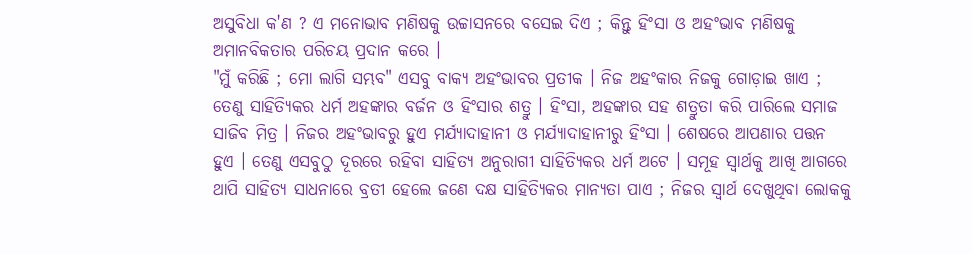ଅସୁବିଧା କ'ଣ ? ଏ ମନୋଭାବ ମଣିଷକୁ ଉଚ୍ଚାସନରେ ବସେଇ ଦିଏ ; କିନ୍ତୁ ହିଂସା ଓ ଅହଂଭାବ ମଣିଷକୁ ଅମାନବିକତାର ପରିଚୟ ପ୍ରଦାନ କରେ ।
"ମୁଁ କରିଛି ; ମୋ ଲାଗି ସମ୍ଭବ" ଏସବୁ ବାକ୍ଯ ଅହଂଭାବର ପ୍ରତୀକ । ନିଜ ଅହଂକାର ନିଜକୁ ଗୋଡ଼ାଇ ଖାଏ ; ତେଣୁ ସାହିତ୍ୟିକର ଧର୍ମ ଅହଙ୍କାର ବର୍ଜନ ଓ ହିଂସାର ଶତ୍ରୁ । ହିଂସା, ଅହଙ୍କାର ସହ ଶତ୍ରୁତା କରି ପାରିଲେ ସମାଜ ସାଜିବ ମିତ୍ର । ନିଜର ଅହଂଭାବରୁ ହୁଏ ମର୍ଯ୍ଯାଦାହାନୀ ଓ ମର୍ଯ୍ଯାଦାହାନୀରୁ ହିଂସା । ଶେଷରେ ଆପଣାର ପତ୍ତନ ହୁଏ । ତେଣୁ ଏସବୁଠୁ ଦୂରରେ ରହିବା ସାହିତ୍ୟ ଅନୁରାଗୀ ସାହିତ୍ୟିକର ଧର୍ମ ଅଟେ । ସମୂହ ସ୍ବାର୍ଥକୁ ଆଖି ଆଗରେ ଥାପି ସାହିତ୍ୟ ସାଧନାରେ ବ୍ରତୀ ହେଲେ ଜଣେ ଦକ୍ଷ ସାହିତ୍ୟିକର ମାନ୍ଯତା ପାଏ ; ନିଜର ସ୍ବାର୍ଥ ଦେଖୁଥିବା ଲୋକକୁ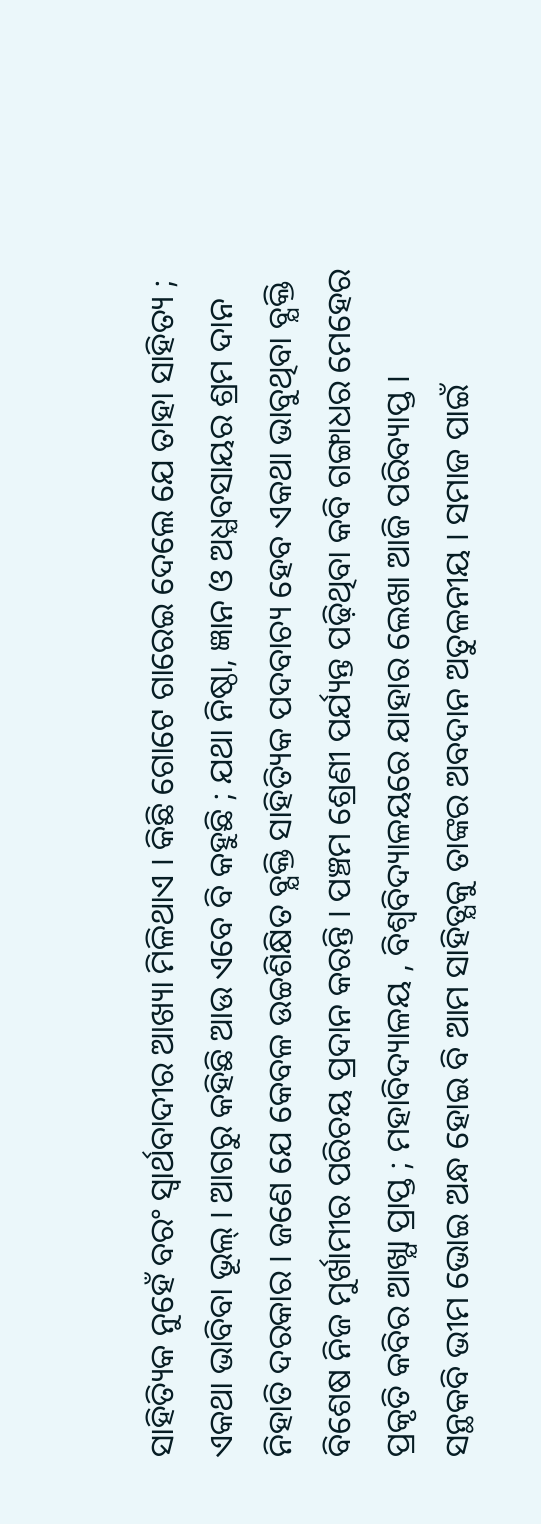ସାହିତ୍ୟିକ ନୁହେଁ ବରଂ ସ୍ବାର୍ଥବାଦୀର ଆଖ୍ୟା ମିଳିଥାଏ । କିଛି ଗୋଟେ ଗାରେଇ ଦେଲେ ଯେ ତାହା ସାହିତ୍ୟ ; ଏକଥା ଭାବିବା ଭୂଲ୍ । ଆଗରୁ କହିଛି ଆଉ ଏବେ ବି କହୁଛି ; ଯଥା ନିଷ୍ଠା, ଜ୍ଞାନ ଓ ଅଧ୍ଯବସାୟର ଶ୍ରମ ଦାନ ନିହାତି ଦରକାର । ଜଣେ ଯେ କେବଳ ଉଚ୍ଚଶିକ୍ଷିତ ବ୍ଯକ୍ତି ସାହିତ୍ୟିକ ପଦବାଚ୍ୟ ହେବ ଏକଥା ଭାବୁଥିବା ବ୍ଯକ୍ତି ବିଶେଷ ନିଜ ମୁର୍ଖାମୀର ପରିଚୟ ପ୍ରଦାନ କରନ୍ତି । ପଞ୍ଚମ ଶ୍ରେଣୀ ପର୍ଯ୍ୟନ୍ତ ପଢ଼ିଥିବା କବି ଗଙ୍ଗାଧର ମେହେର ପ୍ରକୃତି କବିର ଆଖ୍ଯା ପ୍ରାପ୍ତ ; ମହାବିଦ୍ୟାଳୟ , ବିଶ୍ୱବିଦ୍ୟାଳୟରେ ଯାହାର ଲେଖା ଆଜି ପରିବ୍ୟାପ୍ତ ।
ସନ୍ଥକବି ଭୀମ ଭୋଇ ଅନ୍ଧ ହୋଇ ବି ଆମ ସାହିତ୍ଯକୁ ତାଙ୍କର ଅବଦାନ ଅତୁଳନୀୟ । ସମାଜ ପାଇଁ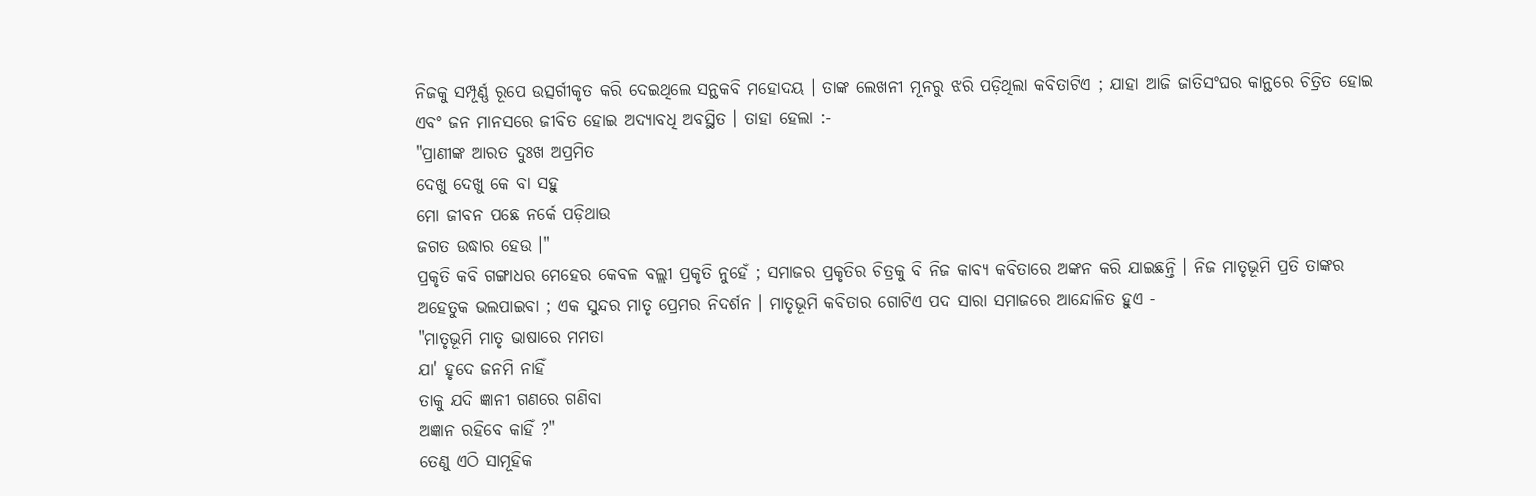ନିଜକୁ ସମ୍ପୂର୍ଣ୍ଣ ରୂପେ ଉତ୍ସର୍ଗୀକୃତ କରି ଦେଇଥିଲେ ସନ୍ଥକବି ମହୋଦୟ । ତାଙ୍କ ଲେଖନୀ ମୂନରୁ ଝରି ପଡ଼ିଥିଲା କବିତାଟିଏ ; ଯାହା ଆଜି ଜାତିସଂଘର କାନ୍ଥରେ ଚିତ୍ରିତ ହୋଇ ଏବଂ ଜନ ମାନସରେ ଜୀବିତ ହୋଇ ଅଦ୍ଯାବଧି ଅବସ୍ଥିତ । ତାହା ହେଲା :-
"ପ୍ରାଣୀଙ୍କ ଆରତ ଦୁଃଖ ଅପ୍ରମିତ
ଦେଖୁ ଦେଖୁ କେ ବା ସହୁ
ମୋ ଜୀବନ ପଛେ ନର୍କେ ପଡ଼ିଥାଉ
ଜଗତ ଉଦ୍ଧାର ହେଉ ।"
ପ୍ରକୃତି କବି ଗଙ୍ଗାଧର ମେହେର କେବଳ ବଲ୍ଲୀ ପ୍ରକୃତି ନୁହେଁ ; ସମାଜର ପ୍ରକୃତିର ଚିତ୍ରକୁ ବି ନିଜ କାବ୍ୟ କବିତାରେ ଅଙ୍କନ କରି ଯାଇଛନ୍ତି । ନିଜ ମାତୃଭୂମି ପ୍ରତି ତାଙ୍କର ଅହେତୁକ ଭଲପାଇବା ; ଏକ ସୁନ୍ଦର ମାତୃ ପ୍ରେମର ନିଦର୍ଶନ । ମାତୃଭୂମି କବିତାର ଗୋଟିଏ ପଦ ସାରା ସମାଜରେ ଆନ୍ଦୋଳିତ ହୁଏ -
"ମାତୃଭୂମି ମାତୃ ଭାଷାରେ ମମତା
ଯା' ହୃଦେ ଜନମି ନାହିଁ
ତାକୁ ଯଦି ଜ୍ଞାନୀ ଗଣରେ ଗଣିବା
ଅଜ୍ଞାନ ରହିବେ କାହିଁ ?"
ତେଣୁ ଏଠି ସାମୂହିକ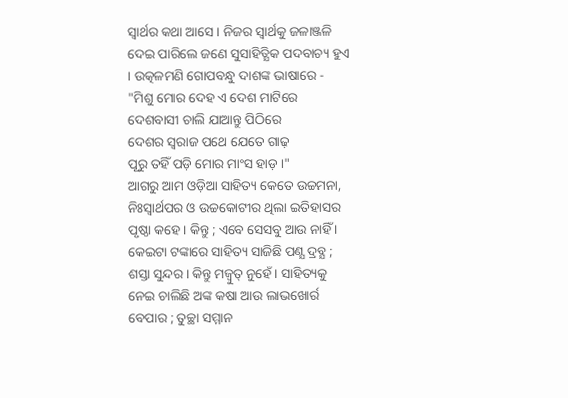ସ୍ବାର୍ଥର କଥା ଆସେ । ନିଜର ସ୍ବାର୍ଥକୁ ଜଳାଞ୍ଜଳି ଦେଇ ପାରିଲେ ଜଣେ ସୁସାହିତ୍ଯିକ ପଦବାଚ୍ୟ ହୁଏ । ଉତ୍କଳମଣି ଗୋପବନ୍ଧୁ ଦାଶଙ୍କ ଭାଷାରେ -
"ମିଶୁ ମୋର ଦେହ ଏ ଦେଶ ମାଟିରେ
ଦେଶବାସୀ ଚାଲି ଯାଆନ୍ତୁ ପିଠିରେ
ଦେଶର ସ୍ବରାଜ ପଥେ ଯେତେ ଗାଢ଼
ପୂରୁ ତହିଁ ପଡ଼ି ମୋର ମାଂସ ହାଡ଼ ।"
ଆଗରୁ ଆମ ଓଡ଼ିଆ ସାହିତ୍ୟ କେତେ ଉଚ୍ଚମନା, ନିଃସ୍ବାର୍ଥପର ଓ ଉଚ୍ଚକୋଟୀର ଥିଲା ଇତିହାସର ପୃଷ୍ଠା କହେ । କିନ୍ତୁ ; ଏବେ ସେସବୁ ଆଉ ନାହିଁ । କେଇଟା ଟଙ୍କାରେ ସାହିତ୍ୟ ସାଜିଛି ପଣ୍ଯ ଦ୍ରବ୍ଯ ; ଶସ୍ତା ସୁନ୍ଦର । କିନ୍ତୁ ମଜ୍ବୁତ୍ ନୁହେଁ । ସାହିତ୍ୟକୁ ନେଇ ଚାଲିଛି ଅଙ୍କ କଷା ଆଉ ଲାଭଖୋର୍ର ବେପାର ; ତୁଚ୍ଛା ସମ୍ମାନ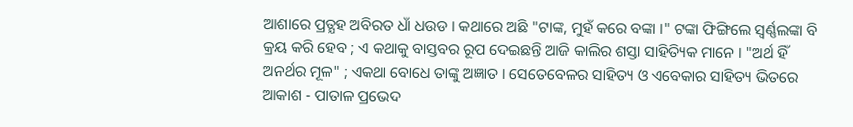ଆଶାରେ ପ୍ରତ୍ଯହ ଅବିରତ ଧାଁ ଧଉଡ । କଥାରେ ଅଛି "ଟାଙ୍କ, ମୁହଁ କରେ ବଙ୍କା ।" ଟଙ୍କା ଫିଙ୍ଗିଲେ ସ୍ବର୍ଣ୍ଣଲଙ୍କା ବି କ୍ରୟ କରି ହେବ ; ଏ କଥାକୁ ବାସ୍ତବର ରୂପ ଦେଇଛନ୍ତି ଆଜି କାଲିର ଶସ୍ତା ସାହିତ୍ୟିକ ମାନେ । "ଅର୍ଥ ହିଁ ଅନର୍ଥର ମୂଳ" ; ଏକଥା ବୋଧେ ତାଙ୍କୁ ଅଜ୍ଞାତ । ସେତେବେଳର ସାହିତ୍ୟ ଓ ଏବେକାର ସାହିତ୍ୟ ଭିତରେ ଆକାଶ - ପାତାଳ ପ୍ରଭେଦ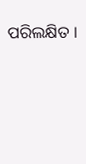ପରିଲକ୍ଷିତ ।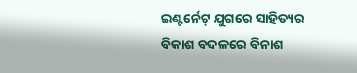ଇଣ୍ଟର୍ନେଟ୍ ଯୁଗରେ ସାହିତ୍ୟର ବିକାଶ ବଦଳରେ ବିନାଶ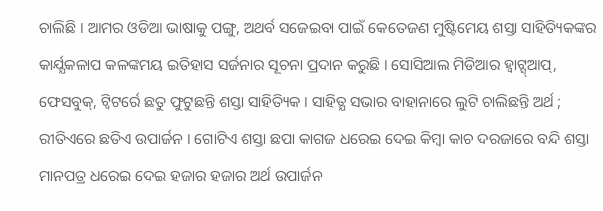ଚାଲିଛି । ଆମର ଓଡିଆ ଭାଷାକୁ ପଙ୍ଗୁ, ଅଥର୍ବ ସଜେଇବା ପାଇଁ କେତେଜଣ ମୁଷ୍ଟିମେୟ ଶସ୍ତା ସାହିତ୍ୟିକଙ୍କର କାର୍ଯ୍ଯକଳାପ କଳଙ୍କମୟ ଇତିହାସ ସର୍ଜନାର ସୂଚନା ପ୍ରଦାନ କରୁଛି । ସୋସିଆଲ ମିଡିଆର ହ୍ବାଟ୍ସ୍ଆପ୍, ଫେସବୁକ୍, ଟ୍ବିଟର୍ରେ ଛତୁ ଫୁଟୁଛନ୍ତି ଶସ୍ତା ସାହିତ୍ୟିକ । ସାହିତ୍ଯ ସଭାର ବାହାନାରେ ଲୁଟି ଚାଲିଛନ୍ତି ଅର୍ଥ ; ରୀତିଏରେ ଛତିଏ ଉପାର୍ଜନ । ଗୋଟିଏ ଶସ୍ତା ଛପା କାଗଜ ଧରେଇ ଦେଇ କିମ୍ବା କାଚ ଦରଜାରେ ବନ୍ଦି ଶସ୍ତା ମାନପତ୍ର ଧରେଇ ଦେଇ ହଜାର ହଜାର ଅର୍ଥ ଉପାର୍ଜନ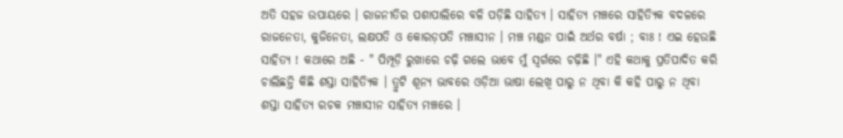ଅତି ସହଜ ଉପାୟରେ । ରାଜନୀତିର ପଶାପାଲିରେ ବଳି ପଡ଼ିଛି ସାହିତ୍ଯ । ସାହିତ୍ଯ ମଞ୍ଚରେ ସାହିତ୍ୟିକ ବଦଳରେ ରାଜନେତା, କୁଜିନେତା, ଲକ୍ଷପତି ଓ କୋରଡ଼ପତି ମଞ୍ଚାସୀନ । ମଞ୍ଚ ମଣ୍ଡନ ପାଇଁ ଅର୍ଥର ବର୍ଷା ; ବାଃ ! ଏଇ ହେଉଛି ସାହିତ୍ଯ ! କଥାରେ ଅଛି - " ପିମ୍ପୂଡ଼ି ରୁଖାରେ ଚଢ଼ି ଗଲେ ଭାବେ ମୁଁ ସ୍ବର୍ଗରେ ଚଢ଼ିଛି ।" ଏହି କଥାକୁ ପ୍ରତିପାଦିତ କରି ଚାଲିଛନ୍ତି କିଛି ଶସ୍ତା ସାହିତ୍ୟିକ । ତ୍ରୁଟି ଶୂନ୍ୟ ଭାବରେ ଓଡ଼ିଆ ଭାଷା ଲେଖି ପାରୁ ନ ଥିବା କି କହି ପାରୁ ନ ଥିବା ଶସ୍ତା ସାହିତ୍ୟ ରଚକ ମଞ୍ଚାସୀନ ସାହିତ୍ୟ ମଞ୍ଚରେ ।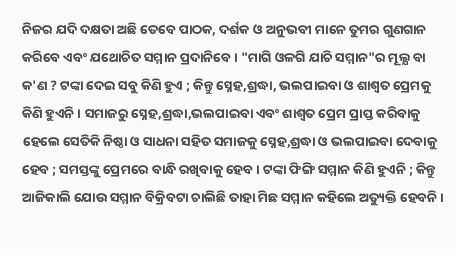ନିଜର ଯଦି ଦକ୍ଷତା ଅଛି ତେବେ ପାଠକ, ଦର୍ଶକ ଓ ଅନୁଭବୀ ମାନେ ତୁମର ଗୁଣଗାନ କରିବେ ଏବଂ ଯଥୋଚିତ ସମ୍ମାନ ପ୍ରଦାନିବେ । "ମାଗି ଓଳଗି ଯାଚି ସମ୍ମାନ"ର ମୂଲ୍ଯ ବା କ'ଣ ? ଟଙ୍କା ଦେଇ ସବୁ କିଣି ହୁଏ ; କିନ୍ତୁ ସ୍ନେହ,ଶ୍ରଦ୍ଧା, ଭଲପାଇବା ଓ ଶାଶ୍ୱତ ପ୍ରେମକୁ କିଣି ହୁଏନି । ସମାଜରୁ ସ୍ନେହ,ଶ୍ରଦ୍ଧା,ଭଲପାଇବା ଏବଂ ଶାଶ୍ୱତ ପ୍ରେମ ପ୍ରାପ୍ତ କରିବାକୁ ହେଲେ ସେତିକି ନିଷ୍ଠା ଓ ସାଧନା ସହିତ ସମାଜକୁ ସ୍ନେହ,ଶ୍ରଦ୍ଧା ଓ ଭଲପାଇବା ଦେବାକୁ ହେବ ; ସମସ୍ତଙ୍କୁ ପ୍ରେମରେ ବାନ୍ଧି ରଖିବାକୁ ହେବ । ଟଙ୍କା ଫିଙ୍ଗି ସମ୍ମାନ କିଣି ହୁଏନି ; କିନ୍ତୁ ଆଜିକାଲି ଯୋଉ ସମ୍ମାନ ବିକ୍ରିବଟା ଚାଲିଛି ତାହା ମିଛ ସମ୍ମାନ କହିଲେ ଅତ୍ୟୁକ୍ତି ହେବନି ।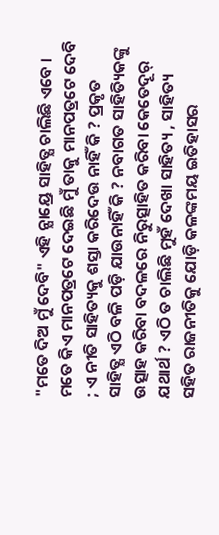"ମତେ ଦିଅ ମୁଁ ଦେବି" ଏହି ନ୍ଯାୟ୍ରେ ସାହିତ୍ଯ ଚାଲିଛି ଏବେ । ମତେ କିଏ ମାନପତ୍ରଟେ ଦେଇଛି ମୁଁ ତାକୁ ମାନପତ୍ରଟେ ଦେବି ; ଏ ନୀତି ସାହିତ୍ୟକୁ ଶସ୍ତା କରିଦେଉ ନାହିଁ କି ? ପ୍ରକୃତ ସାହିତ୍ଯ ଏଠି ବଳି ପଡ଼ି ଯାଉନାହିଁ କି ? ନବାଗତ ସାହିତ୍ୟିକଙ୍କୁ ଉତ୍ସାହ କରିବା ବଦଳରେ ନିରୁତ୍ସାହିତ କରିବା କେତେଦୂର୍ ଯଥାର୍ଥ ? ଏଠି ତ ଚାଲିଛି ମୁହଁ ଦେଖା ସାହିତ୍ୟ , ସାହିତ୍ୟ ସହିତ ରାଜନୀତିକୁ ଯୋଡ଼ି କଳଙ୍କମୟ ଇତିହାସର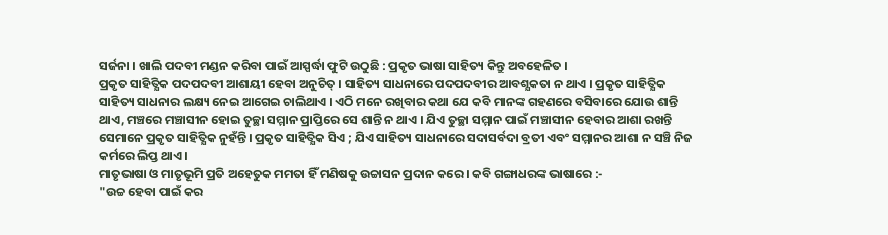ସର୍ଜନା । ଖାଲି ପଦବୀ ମଣ୍ଡନ କରିବା ପାଇଁ ଆସ୍ପର୍ଦ୍ଧା ଫୁଟି ଉଠୁଛି : ପ୍ରକୃତ ଭାଷା ସାହିତ୍ୟ କିନ୍ତୁ ଅବହେଳିତ ।
ପ୍ରକୃତ ସାହିତ୍ଯିକ ପଦପଦବୀ ଆଶାୟୀ ହେବା ଅନୁଚିତ୍ । ସାହିତ୍ୟ ସାଧନାରେ ପଦପଦବୀର ଆବଶ୍ଯକତା ନ ଥାଏ । ପ୍ରକୃତ ସାହିତ୍ଯିକ ସାହିତ୍ୟ ସାଧନାର ଲକ୍ଷ୍ୟ ନେଇ ଆଗେଇ ଚାଲିଥାଏ । ଏଠି ମନେ ରଖିବାର କଥା ଯେ କବି ମାନଙ୍କ ଗହଣରେ ବସିବାରେ ଯୋଉ ଶାନ୍ତି ଥାଏ, ମଞ୍ଚରେ ମଞ୍ଚାସୀନ ହୋଇ ତୁଚ୍ଛା ସମ୍ମାନ ପ୍ରାପ୍ତିରେ ସେ ଶାନ୍ତି ନ ଥାଏ । ଯିଏ ତୁଚ୍ଛା ସମ୍ମାନ ପାଇଁ ମଞ୍ଚାସୀନ ହେବାର ଆଶା ରଖନ୍ତି ସେମାନେ ପ୍ରକୃତ ସାହିତ୍ଯିକ ନୁହଁନ୍ତି । ପ୍ରକୃତ ସାହିତ୍ଯିକ ସିଏ ; ଯିଏ ସାହିତ୍ୟ ସାଧନାରେ ସଦାସର୍ବଦା ବ୍ରତୀ ଏବଂ ସମ୍ମାନର ଆଶା ନ ସଞ୍ଚି ନିଜ କର୍ମରେ ଲିପ୍ତ ଥାଏ ।
ମାତୃଭାଷା ଓ ମାତୃଭୂମି ପ୍ରତି ଅହେତୁକ ମମତା ହିଁ ମଣିଷକୁ ଉଚ୍ଚାସନ ପ୍ରଦାନ କରେ । କବି ଗଙ୍ଗାଧରଙ୍କ ଭାଷାରେ :-
"ଉଚ୍ଚ ହେବା ପାଇଁ କର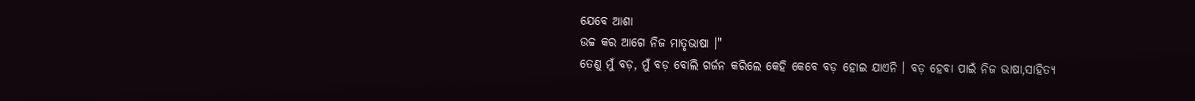ଯେବେ ଆଶା
ଉଚ୍ଚ କର ଆଗେ ନିଜ ମାତୃଭାଷା ।"
ତେଣୁ ମୁଁ ବଡ଼, ମୁଁ ବଡ଼ ବୋଲି ଗର୍ଜନ କରିଲେ କେହି କେବେ ବଡ଼ ହୋଇ ଯାଏନି । ବଡ଼ ହେବା ପାଇଁ ନିଜ ଭାଷା,ସାହିତ୍ୟ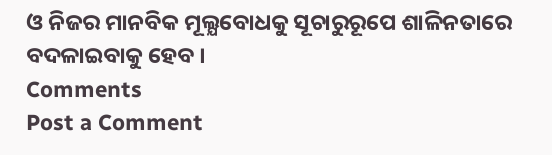ଓ ନିଜର ମାନବିକ ମୂଲ୍ଯବୋଧକୁ ସୂଚାରୁରୂପେ ଶାଳିନତାରେ ବଦଳାଇବାକୁ ହେବ ।
Comments
Post a Comment